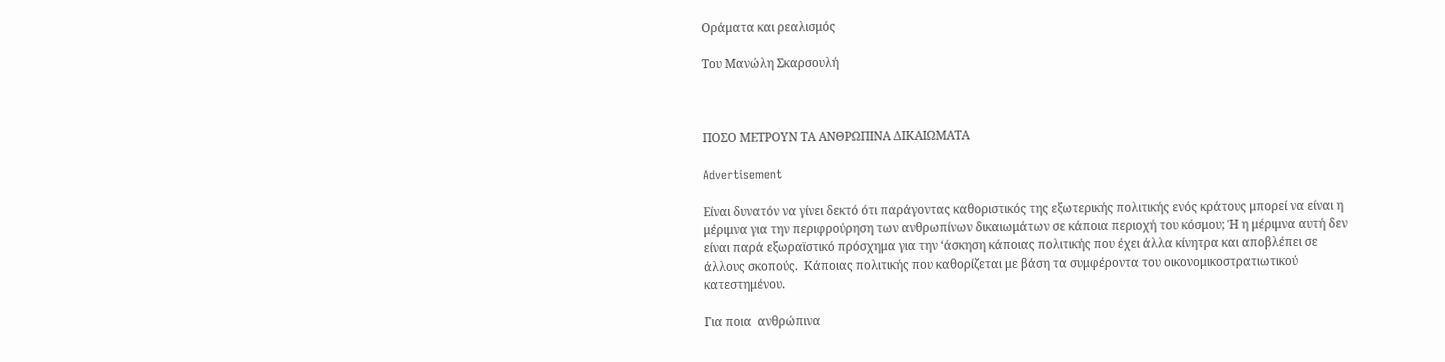Οράματα και ρεαλισμός

Του Μανώλη Σκαρσουλή



ΠΟΣΟ ΜΕΤΡΟΥΝ ΤΑ ΑΝΘΡΩΠΙΝΑ ΔΙΚΑΙΩΜΑΤΑ

Advertisement

Είναι δυνατόν να γίνει δεκτό ότι παράγοντας καθοριστικός της εξωτερικής πολιτικής ενός κράτους μπορεί να είναι η μέριμνα για την περιφρούρηση των ανθρωπίνων δικαιωμάτων σε κάποια περιοχή του κόσμου; Ή η μέριμνα αυτή δεν είναι παρά εξωραϊστικό πρόσχημα για την ‘άσκηση κάποιας πολιτικής που έχει άλλα κίνητρα και αποβλέπει σε άλλους σκοπούς.  Κάποιας πολιτικής που καθορίζεται με βάση τα συμφέροντα του οικονομικοστρατιωτικού κατεστημένου.

Για ποια  ανθρώπινα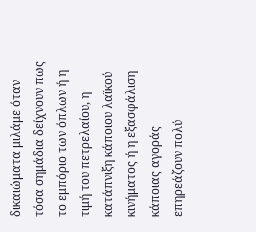δικαιώματα μιλάμε όταν τόσα σημάδια δείχνουν πως το εμπόριο των όπλων ή η τιμή του πετρελαίου, η κατάπνιξη κάποιου λαϊκού  κινήματος ή η εξασφάλιση κάποιας αγοράς επηρεάζουν πολύ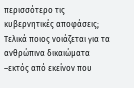περισσότερο τις κυβερνητικές αποφάσεις; Τελικά ποιος νοιάζεται για τα ανθρώπινα δικαιώματα –εκτός από εκείνον που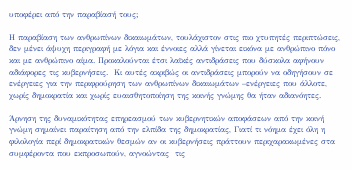υποφέρει από την παραβίασή τους;

Η παραβίαση των ανθρωπίνων δικαιωμάτων, τουλάχιστον στις πιο χτυπητές περιπτώσεις, δεν μένει άψυχη περιγραφή με λόγια και έννοιες αλλά γίνεται εικόνα με ανθρώπινο πόνο και με ανθρώπινο αίμα. Προκαλούνται έτσι λαϊκές αντιδράσεις που δύσκολα αφήνουν αδιάφορες τις κυβερνήσεις.  Κι αυτές ακριβώς οι αντιδράσεις μπορούν να οδηγήσουν σε ενέργειες για την περιφρούρηση των ανθρωπίνων δικαιωμάτων –ενέργειες που άλλοτε, χωρίς δημοκρατία και χωρίς ευαισθητοποίηση της κοινής γνώμης θα ήταν αδιανόητες.

Άρνηση της δυναμικότητας επηρεασμού των κυβερνητικών αποφάσεων από την κοινή γνώμη σημαίνει παραίτηση από την ελπίδα της δημοκρατίας, Γιατί τι νόημα έχει όλη η φιλολογία περί δημοκρατικών θεσμών αν οι κυβερνήσεις πράττουν περιχαρακωμένες στα συμφέροντα που εκπροσωπούν, αγνοώντας  τις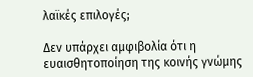λαϊκές επιλογές;

Δεν υπάρχει αμφιβολία ότι η ευαισθητοποίηση της κοινής γνώμης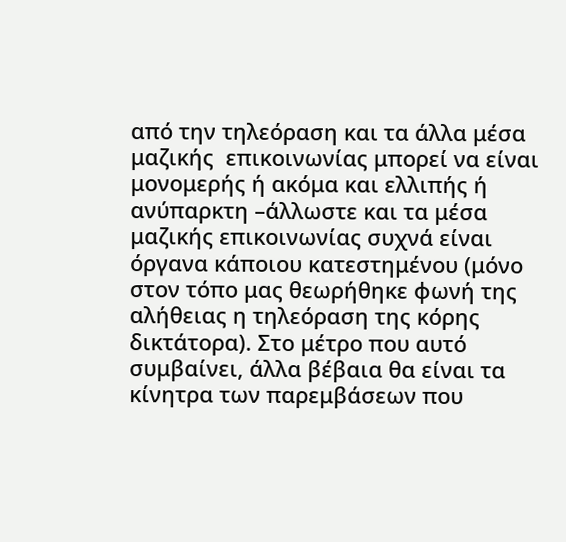από την τηλεόραση και τα άλλα μέσα μαζικής  επικοινωνίας μπορεί να είναι μονομερής ή ακόμα και ελλιπής ή ανύπαρκτη –άλλωστε και τα μέσα μαζικής επικοινωνίας συχνά είναι όργανα κάποιου κατεστημένου (μόνο στον τόπο μας θεωρήθηκε φωνή της αλήθειας η τηλεόραση της κόρης δικτάτορα). Στο μέτρο που αυτό συμβαίνει, άλλα βέβαια θα είναι τα κίνητρα των παρεμβάσεων που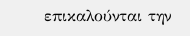επικαλούνται την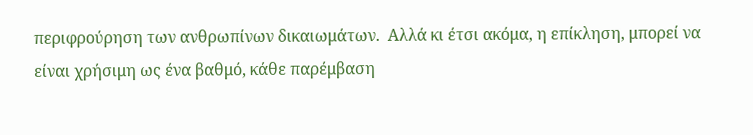περιφρούρηση των ανθρωπίνων δικαιωμάτων.  Αλλά κι έτσι ακόμα, η επίκληση, μπορεί να είναι χρήσιμη ως ένα βαθμό, κάθε παρέμβαση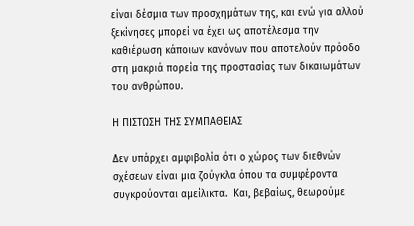είναι δέσμια των προσχημάτων της, και ενώ για αλλού ξεκίνησες μπορεί να έχει ως αποτέλεσμα την καθιέρωση κάποιων κανόνων που αποτελούν πρόοδο στη μακριά πορεία της προστασίας των δικαιωμάτων του ανθρώπου.

Η ΠΙΣΤΩΣΗ ΤΗΣ ΣΥΜΠΑΘΕΙΑΣ

Δεν υπάρχει αμφιβολία ότι ο χώρος των διεθνών σχέσεων είναι μια ζούγκλα όπου τα συμφέροντα συγκρούονται αμείλικτα.  Και, βεβαίως, θεωρούμε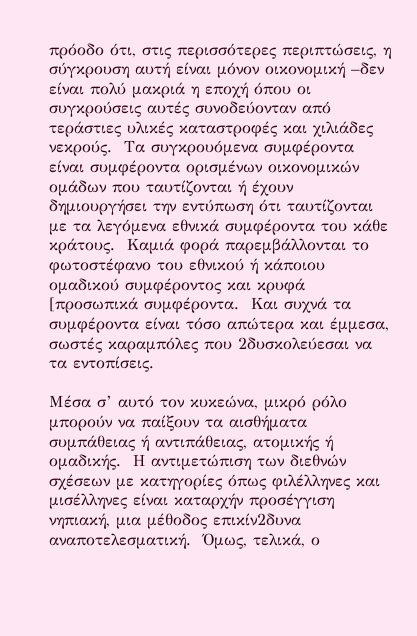πρόοδο ότι, στις περισσότερες περιπτώσεις, η σύγκρουση αυτή είναι μόνον οικονομική –δεν είναι πολύ μακριά η εποχή όπου οι συγκρούσεις αυτές συνοδεύονταν από τεράστιες υλικές καταστροφές και χιλιάδες νεκρούς.  Τα συγκρουόμενα συμφέροντα είναι συμφέροντα ορισμένων οικονομικών ομάδων που ταυτίζονται ή έχουν δημιουργήσει την εντύπωση ότι ταυτίζονται με τα λεγόμενα εθνικά συμφέροντα του κάθε κράτους.  Καμιά φορά παρεμβάλλονται το φωτοστέφανο του εθνικού ή κάποιου ομαδικού συμφέροντος και κρυφά [προσωπικά συμφέροντα.  Και συχνά τα συμφέροντα είναι τόσο απώτερα και έμμεσα, σωστές καραμπόλες που 2δυσκολεύεσαι να τα εντοπίσεις.

Μέσα σ’ αυτό τον κυκεώνα, μικρό ρόλο μπορούν να παίξουν τα αισθήματα συμπάθειας ή αντιπάθειας, ατομικής ή ομαδικής.  Η αντιμετώπιση των διεθνών σχέσεων με κατηγορίες όπως φιλέλληνες και μισέλληνες είναι καταρχήν προσέγγιση νηπιακή, μια μέθοδος επικίν2δυνα αναποτελεσματική.  Όμως, τελικά, ο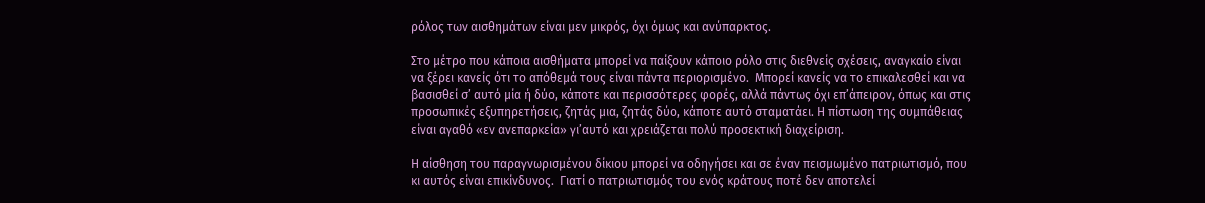ρόλος των αισθημάτων είναι μεν μικρός, όχι όμως και ανύπαρκτος.

Στο μέτρο που κάποια αισθήματα μπορεί να παίξουν κάποιο ρόλο στις διεθνείς σχέσεις, αναγκαίο είναι να ξέρει κανείς ότι το απόθεμά τους είναι πάντα περιορισμένο.  Μπορεί κανείς να το επικαλεσθεί και να βασισθεί σ’ αυτό μία ή δύο, κάποτε και περισσότερες φορές, αλλά πάντως όχι επ’άπειρον, όπως και στις προσωπικές εξυπηρετήσεις, ζητάς μια, ζητάς δύο, κάποτε αυτό σταματάει. Η πίστωση της συμπάθειας είναι αγαθό «εν ανεπαρκεία» γι’αυτό και χρειάζεται πολύ προσεκτική διαχείριση.

Η αίσθηση του παραγνωρισμένου δίκιου μπορεί να οδηγήσει και σε έναν πεισμωμένο πατριωτισμό, που κι αυτός είναι επικίνδυνος.  Γιατί ο πατριωτισμός του ενός κράτους ποτέ δεν αποτελεί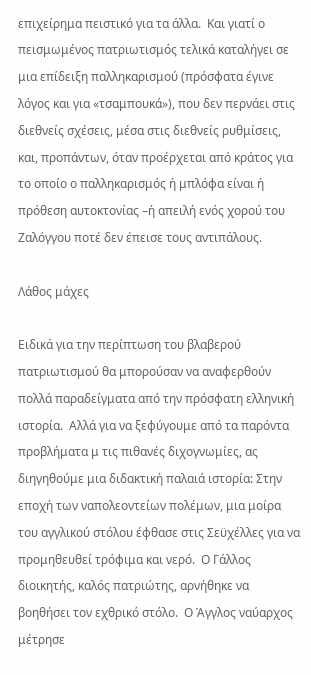επιχείρημα πειστικό για τα άλλα.  Και γιατί ο πεισμωμένος πατριωτισμός τελικά καταλήγει σε μια επίδειξη παλληκαρισμού (πρόσφατα έγινε λόγος και για «τσαμπουκά»), που δεν περνάει στις διεθνείς σχέσεις, μέσα στις διεθνείς ρυθμίσεις, και, προπάντων, όταν προέρχεται από κράτος για το οποίο ο παλληκαρισμός ή μπλόφα είναι ή πρόθεση αυτοκτονίας –ή απειλή ενός χορού του Ζαλόγγου ποτέ δεν έπεισε τους αντιπάλους.

Λάθος μάχες

Ειδικά για την περίπτωση του βλαβερού πατριωτισμού θα μπορούσαν να αναφερθούν πολλά παραδείγματα από την πρόσφατη ελληνική ιστορία.  Αλλά για να ξεφύγουμε από τα παρόντα προβλήματα μ τις πιθανές διχογνωμίες, ας διηγηθούμε μια διδακτική παλαιά ιστορία: Στην εποχή των ναπολεοντείων πολέμων, μια μοίρα του αγγλικού στόλου έφθασε στις Σεϋχέλλες για να προμηθευθεί τρόφιμα και νερό.  Ο Γάλλος διοικητής, καλός πατριώτης, αρνήθηκε να βοηθήσει τον εχθρικό στόλο.  Ο Άγγλος ναύαρχος μέτρησε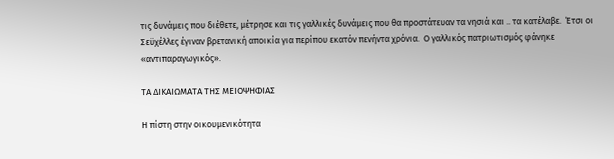τις δυνάμεις που διέθετε, μέτρησε και τις γαλλικές δυνάμεις που θα προστάτευαν τα νησιά και .. τα κατέλαβε.  Έτσι οι Σεϋχέλλες έγιναν βρετανική αποικία για περίπου εκατόν πενήντα χρόνια.  Ο γαλλικός πατριωτισμός φάνηκε «αντιπαραγωγικός».

ΤΑ ΔΙΚΑΙΩΜΑΤΑ ΤΗΣ ΜΕΙΟΨΗΦΙΑΣ

Η πίστη στην οικουμενικότητα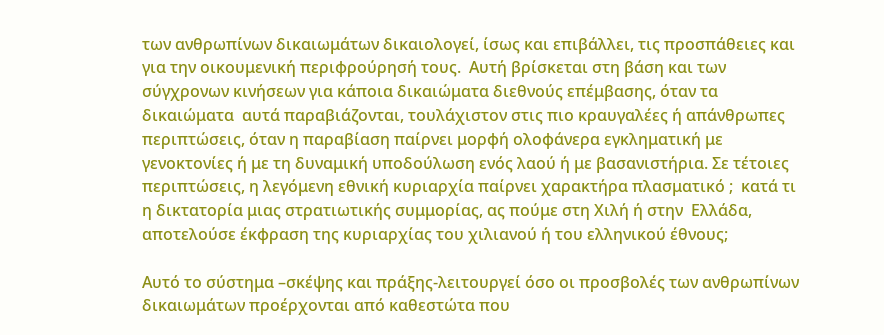των ανθρωπίνων δικαιωμάτων δικαιολογεί, ίσως και επιβάλλει, τις προσπάθειες και για την οικουμενική περιφρούρησή τους.  Αυτή βρίσκεται στη βάση και των σύγχρονων κινήσεων για κάποια δικαιώματα διεθνούς επέμβασης, όταν τα δικαιώματα  αυτά παραβιάζονται, τουλάχιστον στις πιο κραυγαλέες ή απάνθρωπες περιπτώσεις, όταν η παραβίαση παίρνει μορφή ολοφάνερα εγκληματική με γενοκτονίες ή με τη δυναμική υποδούλωση ενός λαού ή με βασανιστήρια. Σε τέτοιες περιπτώσεις, η λεγόμενη εθνική κυριαρχία παίρνει χαρακτήρα πλασματικό ;  κατά τι η δικτατορία μιας στρατιωτικής συμμορίας, ας πούμε στη Χιλή ή στην  Ελλάδα, αποτελούσε έκφραση της κυριαρχίας του χιλιανού ή του ελληνικού έθνους;

Αυτό το σύστημα –σκέψης και πράξης-λειτουργεί όσο οι προσβολές των ανθρωπίνων δικαιωμάτων προέρχονται από καθεστώτα που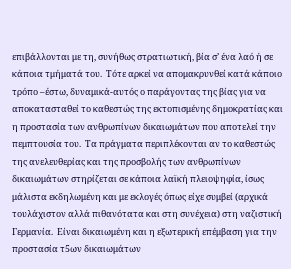επιβάλλονται με τη, συνήθως στρατιωτική, βία σ’ ένα λαό ή σε κάποια τμήματά του.  Τότε αρκεί να απομακρυνθεί κατά κάποιο τρόπο –έστω, δυναμικά-αυτός ο παράγοντας της βίας για να αποκατασταθεί το καθεστώς της εκτοπισμένης δημοκρατίας και η προστασία των ανθρωπίνων δικαιωμάτων που αποτελεί την πεμπτουσία του.  Τα πράγματα περιπλέκονται αν το καθεστώς της ανελευθερίας και της προσβολής των ανθρωπίνων δικαιωμάτων στηρίζεται σε κάποια λαϊκή πλειοψηφία, ίσως μάλιστα εκδηλωμένη και με εκλογές όπως είχε συμβεί (αρχικά τουλάχιστον αλλά πιθανότατα και στη συνέχεια) στη ναζιστική Γερμανία.  Είναι δικαιωμένη και η εξωτερική επέμβαση για την προστασία τ5ων δικαιωμάτων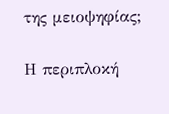της μειοψηφίας;

Η περιπλοκή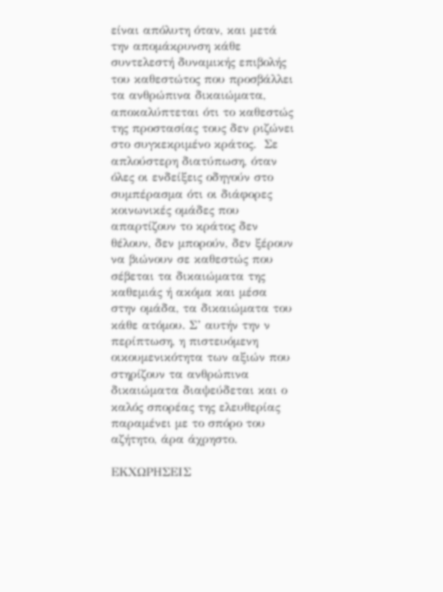είναι απόλυτη όταν, και μετά την απομάκρυνση κάθε συντελεστή δυναμικής επιβολής του καθεστώτος που προσβάλλει τα ανθρώπινα δικαιώματα, αποκαλύπτεται ότι το καθεστώς της προστασίας τους δεν ριζώνει στο συγκεκριμένο κράτος.  Σε απλούστερη διατύπωση, όταν όλες οι ενδείξεις οδηγούν στο συμπέρασμα ότι οι διάφορες κοινωνικές ομάδες που απαρτίζουν το κράτος δεν θέλουν, δεν μπορούν, δεν ξέρουν να βιώνουν σε καθεστώς που σέβεται τα δικαιώματα της καθεμιάς ή ακόμα και μέσα στην ομάδα, τα δικαιώματα του κάθε ατόμου. Σ’ αυτήν την ν περίπτωση, η πιστευόμενη οικουμενικότητα των αξιών που στηρίζουν τα ανθρώπινα δικαιώματα διαψεύδεται και ο καλός σπορέας της ελευθερίας παραμένει με το σπόρο του αζήτητο, άρα άχρηστο.

ΕΚΧΩΡΗΣΕΙΣ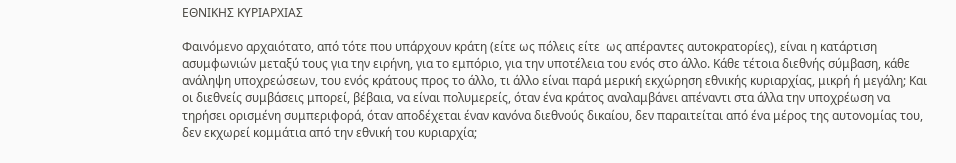ΕΘΝΙΚΗΣ ΚΥΡΙΑΡΧΙΑΣ

Φαινόμενο αρχαιότατο, από τότε που υπάρχουν κράτη (είτε ως πόλεις είτε  ως απέραντες αυτοκρατορίες), είναι η κατάρτιση ασυμφωνιών μεταξύ τους για την ειρήνη, για το εμπόριο, για την υποτέλεια του ενός στο άλλο. Κάθε τέτοια διεθνής σύμβαση, κάθε ανάληψη υποχρεώσεων, του ενός κράτους προς το άλλο, τι άλλο είναι παρά μερική εκχώρηση εθνικής κυριαρχίας, μικρή ή μεγάλη; Και οι διεθνείς συμβάσεις μπορεί, βέβαια, να είναι πολυμερείς, όταν ένα κράτος αναλαμβάνει απέναντι στα άλλα την υποχρέωση να τηρήσει ορισμένη συμπεριφορά, όταν αποδέχεται έναν κανόνα διεθνούς δικαίου, δεν παραιτείται από ένα μέρος της αυτονομίας του, δεν εκχωρεί κομμάτια από την εθνική του κυριαρχία;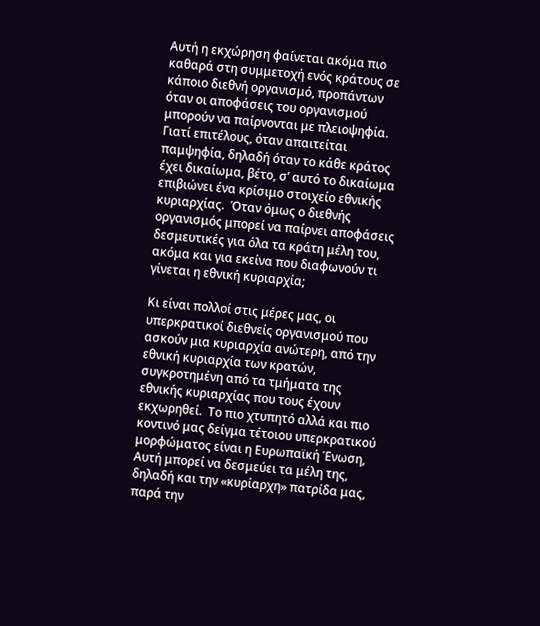Αυτή η εκχώρηση φαίνεται ακόμα πιο καθαρά στη συμμετοχή ενός κράτους σε κάποιο διεθνή οργανισμό, προπάντων όταν οι αποφάσεις του οργανισμού μπορούν να παίρνονται με πλειοψηφία.  Γιατί επιτέλους, όταν απαιτείται παμψηφία, δηλαδή όταν το κάθε κράτος έχει δικαίωμα, βέτο, σ’ αυτό το δικαίωμα επιβιώνει ένα κρίσιμο στοιχείο εθνικής κυριαρχίας.  Όταν όμως ο διεθνής οργανισμός μπορεί να παίρνει αποφάσεις δεσμευτικές για όλα τα κράτη μέλη του, ακόμα και για εκείνα που διαφωνούν τι γίνεται η εθνική κυριαρχία;

Κι είναι πολλοί στις μέρες μας, οι υπερκρατικοί διεθνείς οργανισμού που ασκούν μια κυριαρχία ανώτερη, από την εθνική κυριαρχία των κρατών, συγκροτημένη από τα τμήματα της εθνικής κυριαρχίας που τους έχουν εκχωρηθεί.  Το πιο χτυπητό αλλά και πιο κοντινό μας δείγμα τέτοιου υπερκρατικού μορφώματος είναι η Ευρωπαϊκή Ένωση, Αυτή μπορεί να δεσμεύει τα μέλη της, δηλαδή και την «κυρίαρχη» πατρίδα μας, παρά την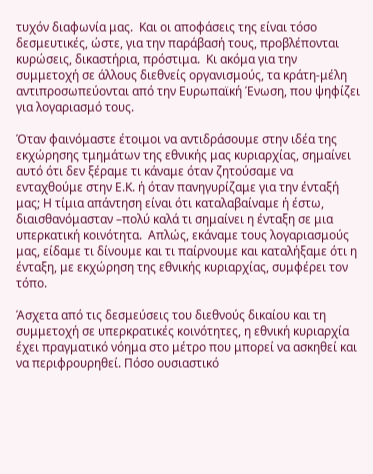τυχόν διαφωνία μας.  Και οι αποφάσεις της είναι τόσο δεσμευτικές, ώστε, για την παράβασή τους, προβλέπονται κυρώσεις, δικαστήρια, πρόστιμα.  Κι ακόμα για την συμμετοχή σε άλλους διεθνείς οργανισμούς, τα κράτη-μέλη αντιπροσωπεύονται από την Ευρωπαϊκή Ένωση, που ψηφίζει για λογαριασμό τους.

Όταν φαινόμαστε έτοιμοι να αντιδράσουμε στην ιδέα της εκχώρησης τμημάτων της εθνικής μας κυριαρχίας, σημαίνει αυτό ότι δεν ξέραμε τι κάναμε όταν ζητούσαμε να ενταχθούμε στην Ε.Κ. ή όταν πανηγυρίζαμε για την ένταξή μας; Η τίμια απάντηση είναι ότι καταλαβαίναμε ή έστω, διαισθανόμασταν –πολύ καλά τι σημαίνει η ένταξη σε μια υπερκατική κοινότητα.  Απλώς, εκάναμε τους λογαριασμούς μας, είδαμε τι δίνουμε και τι παίρνουμε και καταλήξαμε ότι η ένταξη, με εκχώρηση της εθνικής κυριαρχίας, συμφέρει τον τόπο.

Άσχετα από τις δεσμεύσεις του διεθνούς δικαίου και τη συμμετοχή σε υπερκρατικές κοινότητες, η εθνική κυριαρχία έχει πραγματικό νόημα στο μέτρο που μπορεί να ασκηθεί και να περιφρουρηθεί. Πόσο ουσιαστικό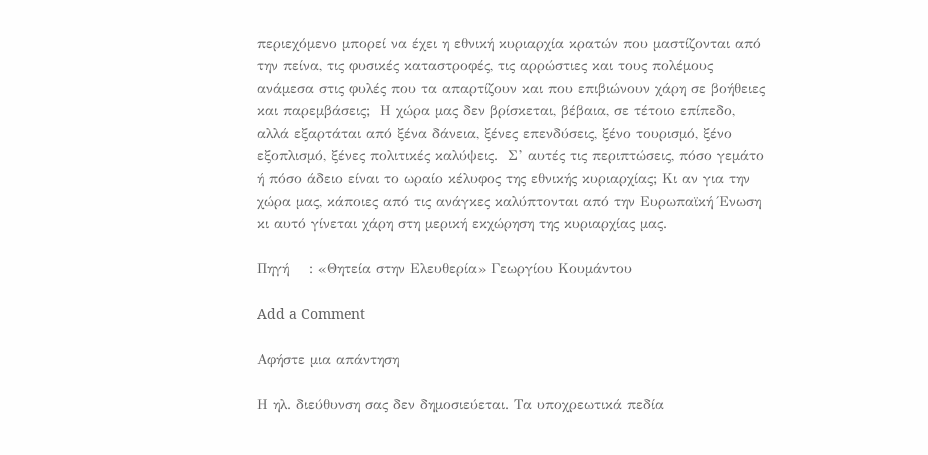περιεχόμενο μπορεί να έχει η εθνική κυριαρχία κρατών που μαστίζονται από την πείνα, τις φυσικές καταστροφές, τις αρρώστιες και τους πολέμους ανάμεσα στις φυλές που τα απαρτίζουν και που επιβιώνουν χάρη σε βοήθειες και παρεμβάσεις;  Η χώρα μας δεν βρίσκεται, βέβαια, σε τέτοιο επίπεδο, αλλά εξαρτάται από ξένα δάνεια, ξένες επενδύσεις, ξένο τουρισμό, ξένο εξοπλισμό, ξένες πολιτικές καλύψεις.  Σ’ αυτές τις περιπτώσεις, πόσο γεμάτο ή πόσο άδειο είναι το ωραίο κέλυφος της εθνικής κυριαρχίας; Κι αν για την χώρα μας, κάποιες από τις ανάγκες καλύπτονται από την Ευρωπαϊκή Ένωση κι αυτό γίνεται χάρη στη μερική εκχώρηση της κυριαρχίας μας.

Πηγή    : «Θητεία στην Ελευθερία» Γεωργίου Κουμάντου

Add a Comment

Αφήστε μια απάντηση

Η ηλ. διεύθυνση σας δεν δημοσιεύεται. Τα υποχρεωτικά πεδία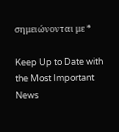σημειώνονται με *

Keep Up to Date with the Most Important News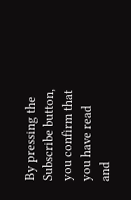By pressing the Subscribe button, you confirm that you have read and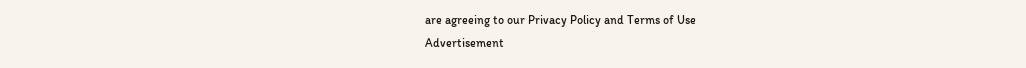are agreeing to our Privacy Policy and Terms of Use
Advertisement